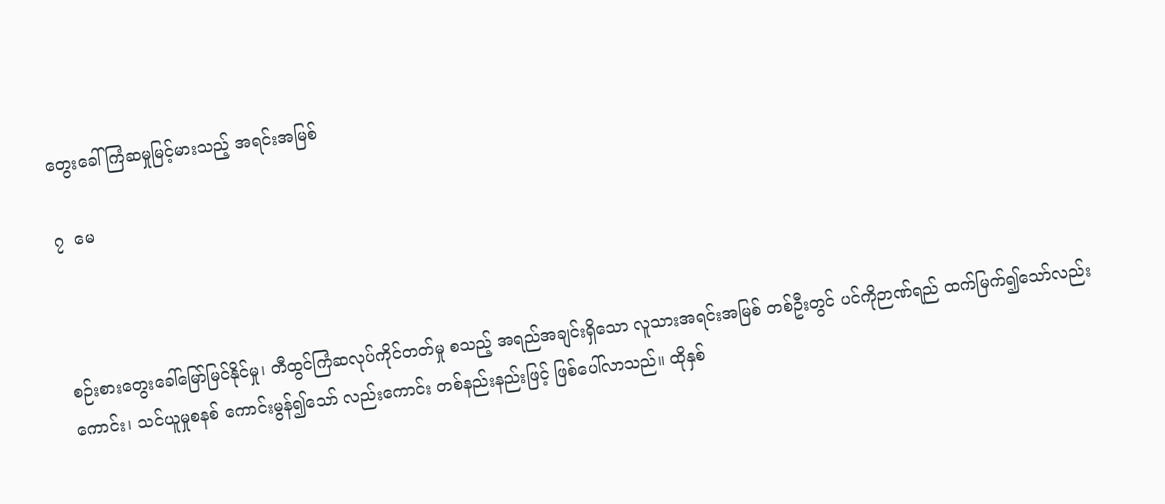တွေးခေါ်ကြံဆမှုမြင့်မားသည့် အရင်းအမြစ်

၇  မေ



စဉ်းစားတွေးခေါ်မြော်မြင်နိုင်မှု၊ တီထွင်ကြံဆလုပ်ကိုင်တတ်မှု စသည့် အရည်အချင်းရှိသော လူသားအရင်းအမြစ် တစ်ဦးတွင် ပင်ကိုဉာဏ်ရည် ထက်မြက်၍သော်လည်းကောင်း၊ သင်ယူမှုစနစ် ကောင်းမွန်၍သော် လည်းကောင်း တစ်နည်းနည်းဖြင့် ဖြစ်ပေါ်လာသည်။ ထိုနှစ်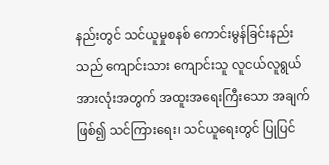နည်းတွင် သင်ယူမှုစနစ် ကောင်းမွန်ခြင်းနည်းသည် ကျောင်းသား ကျောင်းသူ လူငယ်လူရွယ်အားလုံးအတွက် အထူးအရေးကြီးသော အချက်ဖြစ်၍ သင်ကြားရေး၊ သင်ယူရေးတွင် ပြုပြင်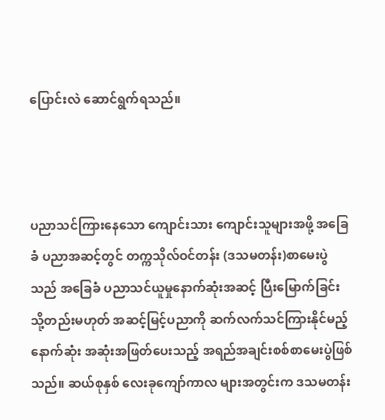ပြောင်းလဲ ဆောင်ရွက်ရသည်။



ပညာသင်ကြားနေသော ကျောင်းသား ကျောင်းသူများအဖို့ အခြေခံ ပညာအဆင့်တွင် တက္ကသိုလ်ဝင်တန်း (ဒသမတန်း)စာမေးပွဲသည် အခြေခံ ပညာသင်ယူမှုနောက်ဆုံးအဆင့် ပြီးမြောက်ခြင်း သို့တည်းမဟုတ် အဆင့်မြင့်ပညာကို ဆက်လက်သင်ကြားနိုင်မည့် နောက်ဆုံး အဆုံးအဖြတ်ပေးသည့် အရည်အချင်းစစ်စာမေးပွဲဖြစ်သည်။ ဆယ်စုနှစ် လေးခုကျော်ကာလ များအတွင်းက ဒသမတန်း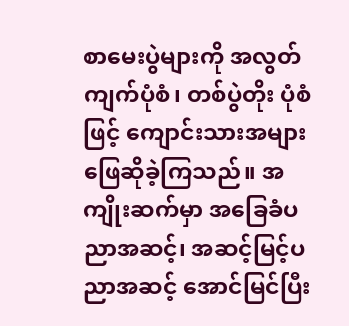စာမေးပွဲများကို အလွတ်ကျက်ပုံစံ၊ တစ်ပွဲတိုး ပုံစံဖြင့် ကျောင်းသားအများ ဖြေဆိုခဲ့ကြသည်။ အကျိုးဆက်မှာ အခြေခံပညာအဆင့်၊ အဆင့်မြင့်ပညာအဆင့် အောင်မြင်ပြီး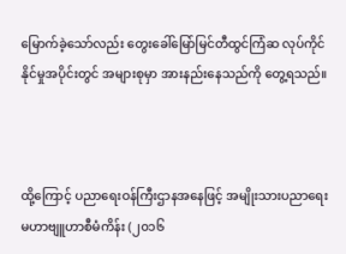မြောက်ခဲ့သော်လည်း တွေးခေါ်မြော်မြင်တီထွင်ကြံဆ လုပ်ကိုင်နိုင်မှုအပိုင်းတွင် အများစုမှာ အားနည်းနေသည်ကို တွေ့ရသည်။



ထို့ကြောင့် ပညာရေးဝန်ကြီးဌာနအနေဖြင့် အမျိုးသားပညာရေး မဟာဗျူဟာစီမံကိန်း (၂၀၁၆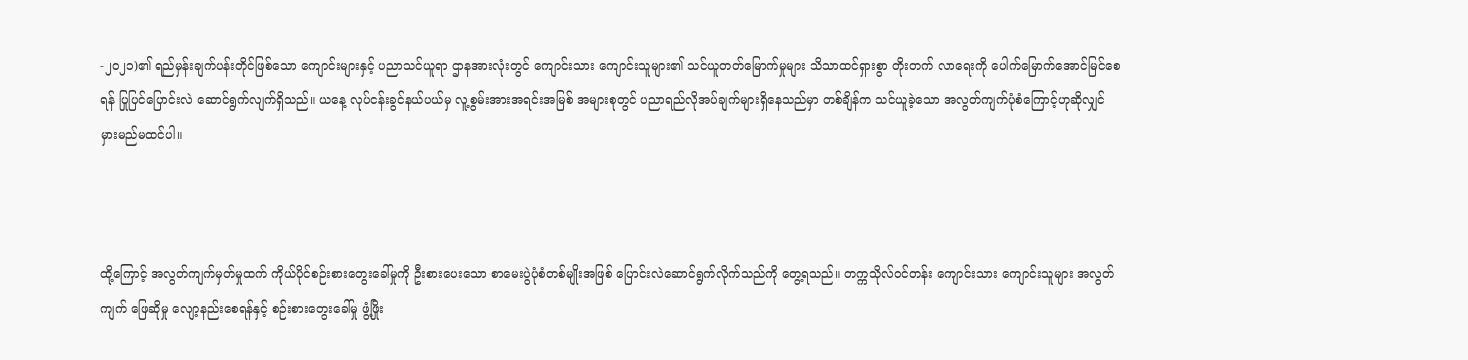-၂၀၂၁)၏ ရည်မှန်းချက်ပန်းတိုင်ဖြစ်သော ကျောင်းများနှင့် ပညာသင်ယူရာ ဌာနအားလုံးတွင် ကျောင်းသား ကျောင်းသူများ၏ သင်ယူတတ်မြောက်မှုများ သိသာထင်ရှားစွာ တိုးတက် လာရေးကို ပေါက်မြောက်အောင်မြင်စေရန် ပြုပြင်ပြောင်းလဲ ဆောင်ရွက်လျက်ရှိသည်။ ယနေ့ လုပ်ငန်းခွင်နယ်ပယ်မှ လူ့စွမ်းအားအရင်းအမြစ် အများစုတွင် ပညာရည်လိုအပ်ချက်များရှိနေသည်မှာ တစ်ချိန်က သင်ယူခဲ့သော အလွတ်ကျက်ပုံစံကြောင့်ဟုဆိုလျှင် မှားမည်မထင်ပါ။



ထို့ကြောင့် အလွတ်ကျက်မှတ်မှုထက် ကိုယ်ပိုင်စဉ်းစားတွေးခေါ်မှုကို ဦးစားပေးသော စာမေးပွဲပုံစံတစ်မျိုးအဖြစ် ပြောင်းလဲဆောင်ရွက်လိုက်သည်ကို တွေ့ရသည်။ တက္ကသိုလ်ဝင်တန်း ကျောင်းသား ကျောင်းသူများ အလွတ်ကျက် ဖြေဆိုမှု လျော့နည်းစေရန်နှင့် စဉ်းစားတွေးခေါ်မှု ဖွံ့ဖြိုး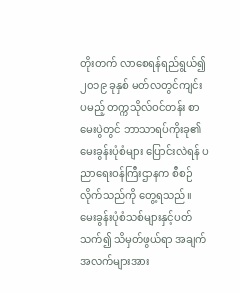တိုးတက် လာစေရန်ရည်ရွယ်၍ ၂၀၁၉ ခုနှစ် မတ်လတွင်ကျင်းပမည့် တက္ကသိုလ်ဝင်တန်း စာမေးပွဲတွင် ဘာသာရပ်ကိုးခု၏ မေးခွန်းပုံစံများ ပြောင်းလဲရန် ပညာရေးဝန်ကြီးဌာနက စီစဉ်လိုက်သည်ကို တွေ့ရသည်။ မေးခွန်းပုံစံသစ်များနှင့်ပတ်သက်၍ သိမှတ်ဖွယ်ရာ အချက်အလက်များအား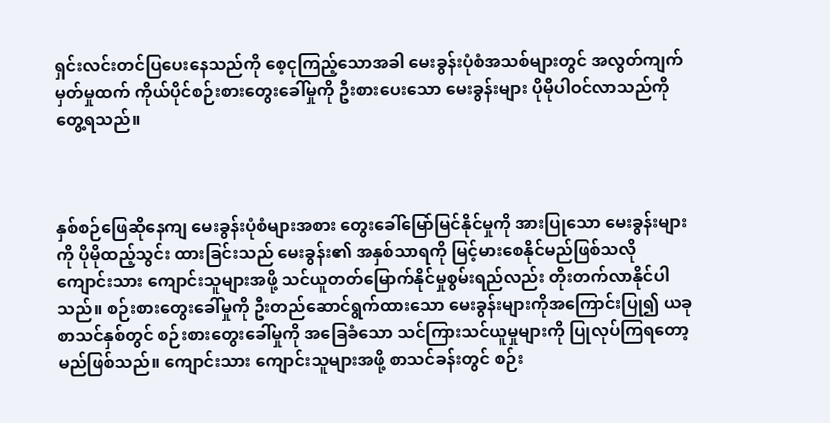ရှင်းလင်းတင်ပြပေးနေသည်ကို စေ့ငုကြည့်သောအခါ မေးခွန်းပုံစံအသစ်များတွင် အလွတ်ကျက်မှတ်မှုထက် ကိုယ်ပိုင်စဉ်းစားတွေးခေါ်မှုကို ဦးစားပေးသော မေးခွန်းများ ပိုမိုပါဝင်လာသည်ကို တွေ့ရသည်။



နှစ်စဉ်ဖြေဆိုနေကျ မေးခွန်းပုံစံများအစား တွေးခေါ်မြော်မြင်နိုင်မှုကို အားပြုသော မေးခွန်းများကို ပိုမိုထည့်သွင်း ထားခြင်းသည် မေးခွန်း၏ အနှစ်သာရကို မြင့်မားစေနိုင်မည်ဖြစ်သလို ကျောင်းသား ကျောင်းသူများအဖို့ သင်ယူတတ်မြောက်နိုင်မှုစွမ်းရည်လည်း တိုးတက်လာနိုင်ပါသည်။ စဉ်းစားတွေးခေါ်မှုကို ဦးတည်ဆောင်ရွက်ထားသော မေးခွန်းများကိုအကြောင်းပြု၍ ယခုစာသင်နှစ်တွင် စဉ်းစားတွေးခေါ်မှုကို အခြေခံသော သင်ကြားသင်ယူမှုများကို ပြုလုပ်ကြရတော့မည်ဖြစ်သည်။ ကျောင်းသား ကျောင်းသူများအဖို့ စာသင်ခန်းတွင် စဉ်း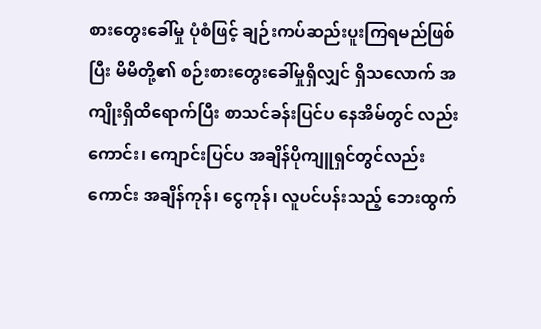စားတွေးခေါ်မှု ပုံစံဖြင့် ချဉ်းကပ်ဆည်းပူးကြရမည်ဖြစ်ပြီး မိမိတို့၏ စဉ်းစားတွေးခေါ်မှုရှိလျှင် ရှိသလောက် အကျိုးရှိထိရောက်ပြီး စာသင်ခန်းပြင်ပ နေအိမ်တွင် လည်းကောင်း၊ ကျောင်းပြင်ပ အချိန်ပိုကျူရှင်တွင်လည်းကောင်း အချိန်ကုန်၊ ငွေကုန်၊ လူပင်ပန်းသည့် ဘေးထွက်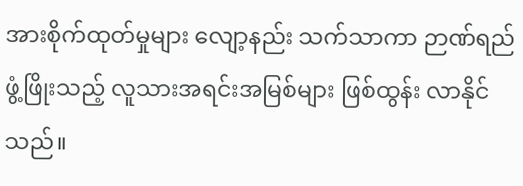အားစိုက်ထုတ်မှုများ လျော့နည်း သက်သာကာ ဉာဏ်ရည်ဖွံ့ဖြိုးသည့် လူသားအရင်းအမြစ်များ ဖြစ်ထွန်း လာနိုင်သည်။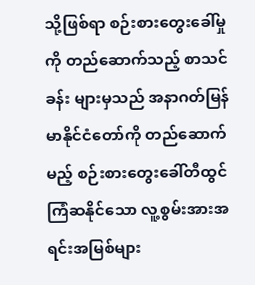သို့ဖြစ်ရာ စဉ်းစားတွေးခေါ်မှုကို တည်ဆောက်သည့် စာသင်ခန်း များမှသည် အနာဂတ်မြန်မာနိုင်ငံတော်ကို တည်ဆောက်မည့် စဉ်းစားတွေးခေါ်တီထွင်ကြံဆနိုင်သော လူ့စွမ်းအားအရင်းအမြစ်များ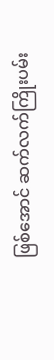ဖြစ်အောင် ဆက်လက်ကြိုးပမ်း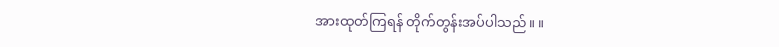အားထုတ်ကြရန် တိုက်တွန်းအပ်ပါသည်။ ။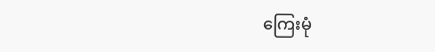ကြေးမုံ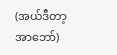(အယ်ဒီတာ့အာဘော်)